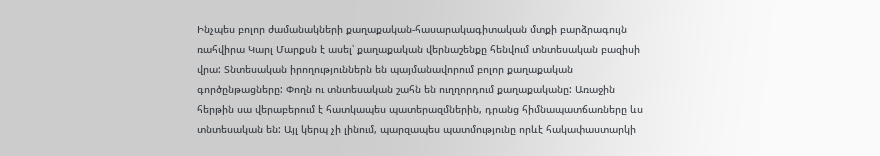Ինչպես բոլոր ժամանակների քաղաքական-հասարակագիտական մտքի բարձրագույն ռահվիրա Կարլ Մարքսն է ասել՝ քաղաքական վերնաշենքը հենվում տնտեսական բազիսի վրա: Տնտեսական իրողություններն են պայմանավորում բոլոր քաղաքական գործընթացները: Փողն ու տնտեսական շահն են ուղղորդում քաղաքականը: Առաջին հերթին սա վերաբերում է հատկապես պատերազմներին, դրանց հիմնապատճառները ևս տնտեսական են: Այլ կերպ չի լինում, պարզապես պատմությունը որևէ հակափաստարկի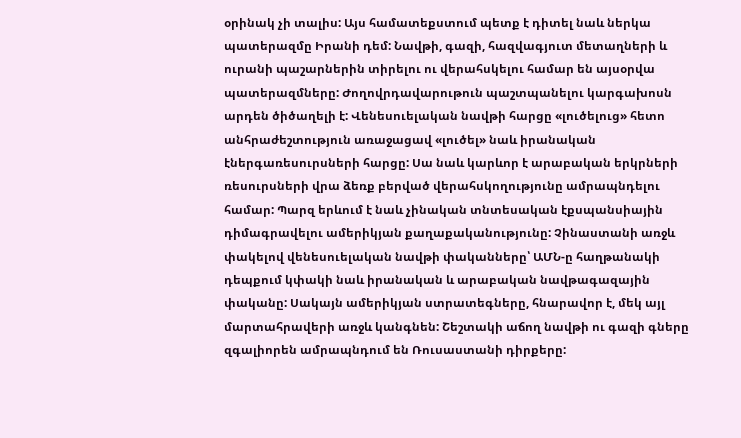օրինակ չի տալիս: Այս համատեքստում պետք է դիտել նաև ներկա պատերազմը Իրանի դեմ: Նավթի, գազի, հազվագյուտ մետաղների և ուրանի պաշարներին տիրելու ու վերահսկելու համար են այսօրվա պատերազմները: Ժողովրդավարութուն պաշտպանելու կարգախոսն արդեն ծիծաղելի է: Վենեսուելական նավթի հարցը «լուծելուց» հետո անհրաժեշտություն առաջացավ «լուծել» նաև իրանական էներգառեսուրսների հարցը: Սա նաև կարևոր է արաբական երկրների ռեսուրսների վրա ձեռք բերված վերահսկողությունը ամրապնդելու համար: Պարզ երևում է նաև չինական տնտեսական էքսպանսիային դիմագրավելու ամերիկյան քաղաքականությունը: Չինաստանի առջև փակելով վենեսուելական նավթի փականները՝ ԱՄՆ-ը հաղթանակի դեպքում կփակի նաև իրանական և արաբական նավթագազային փականը: Սակայն ամերիկյան ստրատեգները, հնարավոր է, մեկ այլ մարտահրավերի առջև կանգնեն: Շեշտակի աճող նավթի ու գազի գները զգալիորեն ամրապնդում են Ռուսաստանի դիրքերը: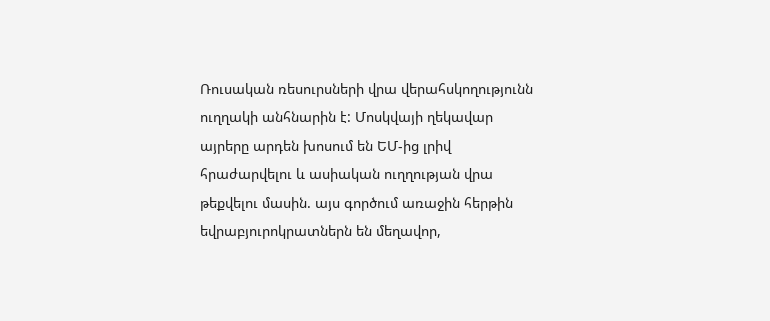Ռուսական ռեսուրսների վրա վերահսկողությունն ուղղակի անհնարին է: Մոսկվայի ղեկավար այրերը արդեն խոսում են ԵՄ-ից լրիվ հրաժարվելու և ասիական ուղղության վրա թեքվելու մասին. այս գործում առաջին հերթին եվրաբյուրոկրատներն են մեղավոր,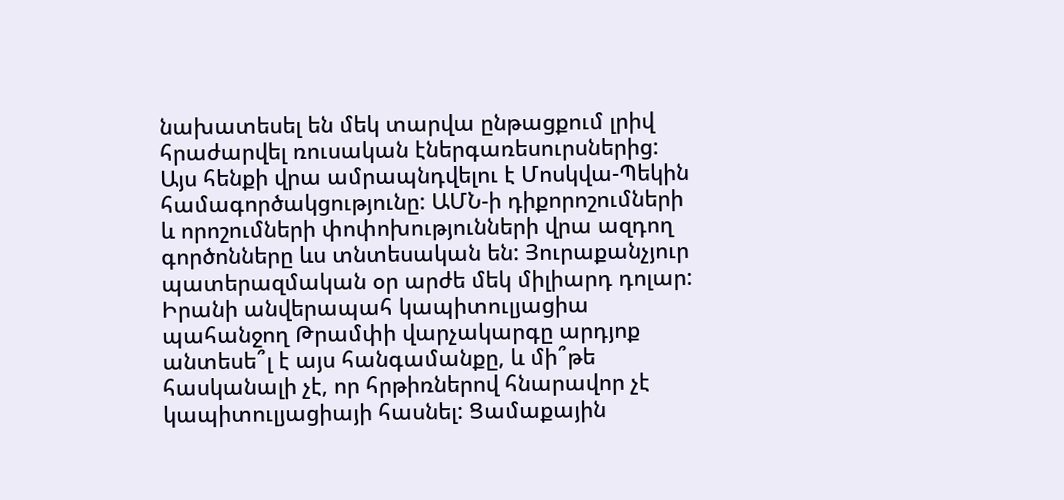նախատեսել են մեկ տարվա ընթացքում լրիվ հրաժարվել ռուսական էներգառեսուրսներից: Այս հենքի վրա ամրապնդվելու է Մոսկվա-Պեկին համագործակցությունը: ԱՄՆ-ի դիքորոշումների և որոշումների փոփոխությունների վրա ազդող գործոնները ևս տնտեսական են: Յուրաքանչյուր պատերազմական օր արժե մեկ միլիարդ դոլար: Իրանի անվերապահ կապիտուլյացիա պահանջող Թրամփի վարչակարգը արդյոք անտեսե՞լ է այս հանգամանքը, և մի՞թե հասկանալի չէ, որ հրթիռներով հնարավոր չէ կապիտուլյացիայի հասնել: Ցամաքային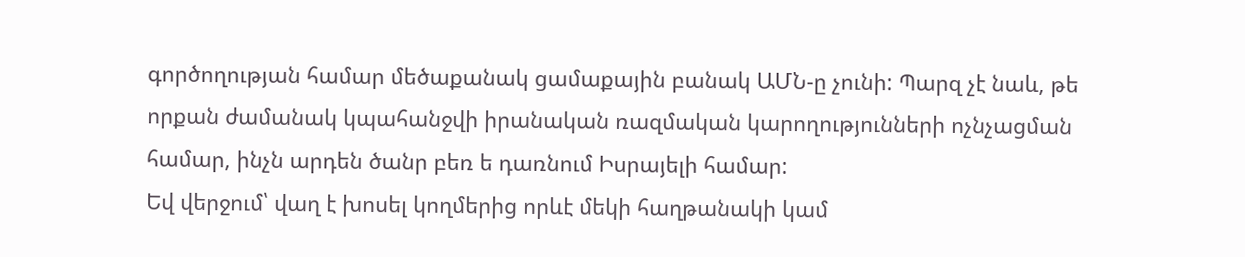գործողության համար մեծաքանակ ցամաքային բանակ ԱՄՆ-ը չունի: Պարզ չէ նաև, թե որքան ժամանակ կպահանջվի իրանական ռազմական կարողությունների ոչնչացման համար, ինչն արդեն ծանր բեռ ե դառնում Իսրայելի համար:
Եվ վերջում՝ վաղ է խոսել կողմերից որևէ մեկի հաղթանակի կամ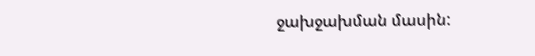ջախջախման մասին: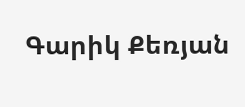Գարիկ Քեռյան